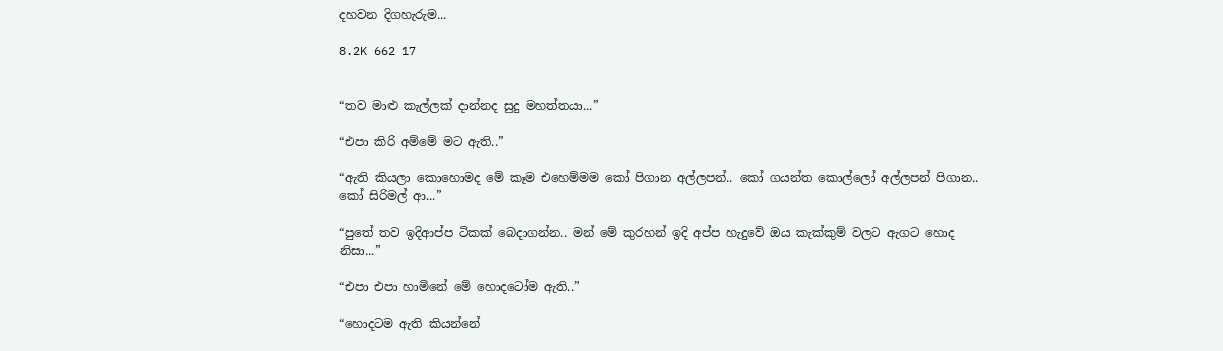දහවන දිගහැරුම...

8.2K 662 17


“තව මාළු කැල්ලක් දාන්නද සුදු මහත්තයා...”

“එපා කිරි අම්මේ මට ඇති..”

“ඇති කියලා කොහොමද මේ කෑම එහෙම්මම කෝ පිගාන අල්ලපන්.. කෝ ගයන්ත කොල්ලෝ අල්ලපන් පිගාන.. කෝ සිරිමල් ආ...”

“පුතේ තව ඉදිආප්ප ටිකක් බෙදාගන්න.. මන් මේ කුරහන් ඉදි අප්ප හැදුවේ ඔය කැක්කුම් වලට ඇගට හොද නිසා...”

“එපා එපා හාමිනේ මේ හොදටෝම ඇති..”

“හොදටම ඇති කියන්නේ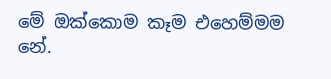මේ ඔක්කොම කෑම එහෙම්මම නේ.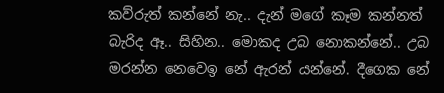කව්රුත් කන්නේ නැ.. දැන් මගේ කෑම කන්නත් බැරිද ඈ.. සිහින.. මොකද උබ නොකන්නේ.. උබ මරන්න නෙවෙඉ නේ ඇරන් යන්නේ. දීගෙක නේ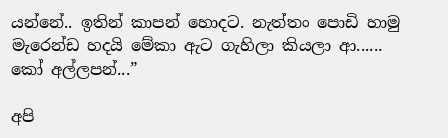යන්නේ.. ඉතින් කාපන් හොදට. නැත්තං පොඩි හාමු මැරෙන්ඩ හදයි මේකා ඇට ගැහිලා කියලා ආ......
කෝ අල්ලපන්...”

අපි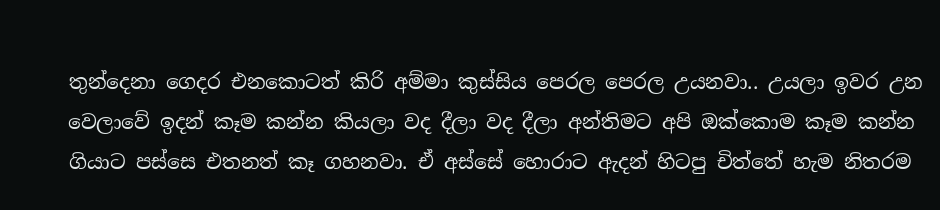තුන්දෙනා ගෙදර එනකොටත් කිරි අම්මා කුස්සිය පෙරල පෙරල උයනවා.. උයලා ඉවර උන වෙලාවේ ඉදන් කෑම කන්න කියලා වද දීලා වද දීලා අන්තිමට අපි ඔක්කොම කෑම කන්න ගියාට පස්සෙ එතනත් කෑ ගහනවා. ඒ අස්සේ හොරාට ඇදන් හිටපු චිත්තේ හැම නිතරම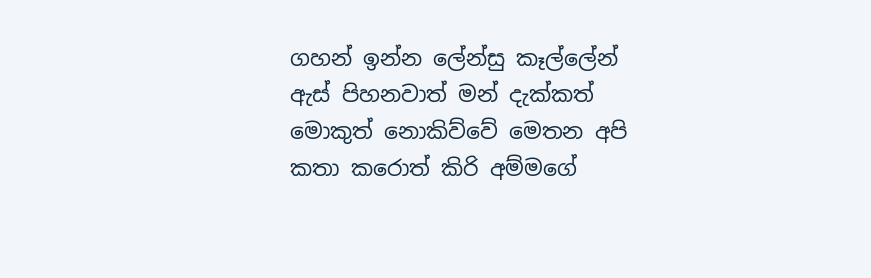ගහන් ඉන්න ලේන්සු කෑල්ලේන් ඇස් පිහනවාත් මන් දැක්කත් මොකුත් නොකිව්වේ මෙතන අපි කතා කරොත් කිරි අම්මගේ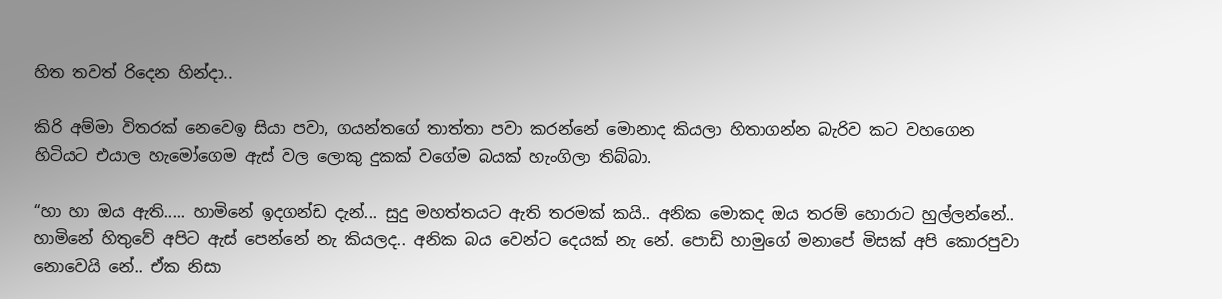හිත තවත් රිදෙන හින්දා..

කිරි අම්මා විතරක්‌ නෙවෙඉ සියා පවා, ගයන්තගේ තාත්තා පවා කරන්නේ මොනාද කියලා හිතාගන්න බැරිව කට වහගෙන හිටියට එයාල හැමෝගෙම ඇස් වල ලොකු දුකක් වගේම බයක් හැංගිලා තිබ්බා.

“හා හා ඔය ඇති..... හාමිනේ ඉදගන්ඩ දැන්... සුදු මහත්තයට ඇති තරමක් කයි.. අනික මොකද ඔය තරම් හොරාට හුල්ලන්නේ.. හාමිනේ හිතුවේ අපිට ඇස් පෙන්නේ නැ කියලද.. අනික බය වෙන්ට දෙයක් නැ නේ. පොඩි හාමුගේ මනාපේ මිසක් අපි කොරපුවා නොවෙයි නේ.. ඒක නිසා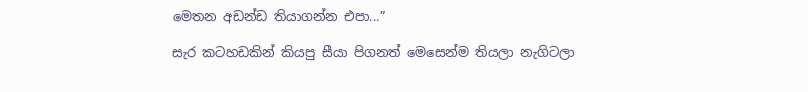මෙතන අඩන්ඩ තියාගන්න එපා...”

සැර කටහඩකින් කියපු සීයා පිගනත් මෙසෙන්ම තියලා නැගිටලා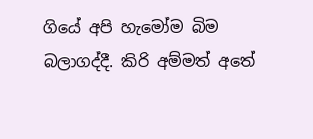ගියේ අපි හැමෝම බිම බලාගද්දී. කිරි අම්මත් අතේ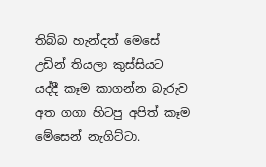තිබ්බ හැන්දත් මෙසේ උඩින් තියලා කුස්සියට යද්දී කෑම කාගන්න බැරුව අත ගගා හිටපු අපිත් කෑම මේසෙන් නැගිට්ටා.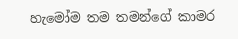හැමෝම තම තමන්ගේ කාමර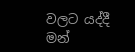වලට යද්දී මන්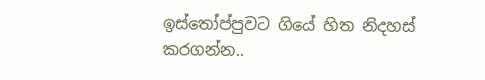ඉස්තෝප්පුවට ගියේ හිත නිදහස් කරගන්න..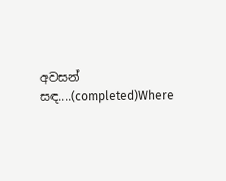අවසන් සඳ....(completed)Where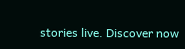stories live. Discover now